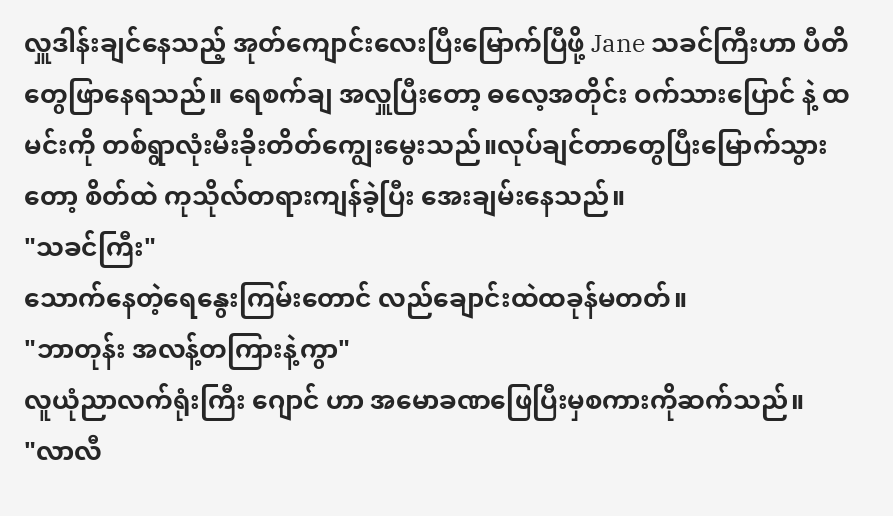လှူဒါန်းချင်နေသည့် အုတ်ကျောင်းလေးပြီးမြောက်ပြီဖို့ Jane သခင်ကြီးဟာ ပီတိတွေဖြာနေရသည်။ ရေစက်ချ အလှူပြီးတော့ ဓလေ့အတိုင်း ဝက်သားပြောင် နဲ့ ထမင်းကို တစ်ရွာလုံးမီးခိုးတိတ်ကျွေးမွေးသည်။လုပ်ချင်တာတွေပြီးမြောက်သွားတော့ စိတ်ထဲ ကုသိုလ်တရားကျန်ခဲ့ပြီး အေးချမ်းနေသည်။
"သခင်ကြီး"
သောက်နေတဲ့ရေနွေးကြမ်းတောင် လည်ချောင်းထဲထခုန်မတတ်။
"ဘာတုန်း အလန့်တကြားနဲ့ကွာ"
လူယုံညာလက်ရုံးကြီး ဂျောင် ဟာ အမောခဏဖြေပြီးမှစကားကိုဆက်သည်။
"လာလီ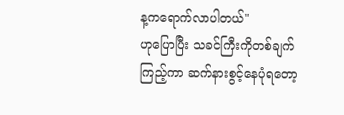န့ကရောက်လာပါတယ်"
ဟုပြောပြီး သခင်ကြီးကိုတစ်ချက်ကြည့်ကာ ဆက်နားစွင့်နေပုံရတော့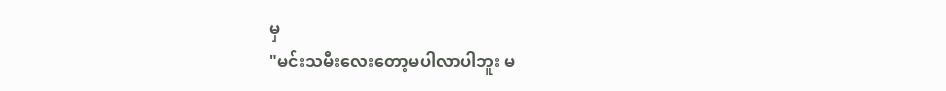မှ
"မင်းသမီးလေးတော့မပါလာပါဘူး မ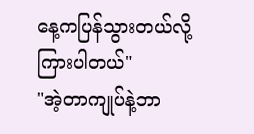နေ့ကပြန်သွားတယ်လို့ကြားပါတယ်"
"အဲ့တာကျုပ်နဲ့ဘာ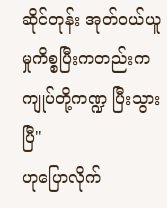ဆိုင်တုန်း အုတ်ဝယ်ယူမှုကိစ္စပြီးကတည်းက ကျုပ်တို့ကဏ္ဍ ပြီးသွားပြီ"
ဟုပြောလိုက်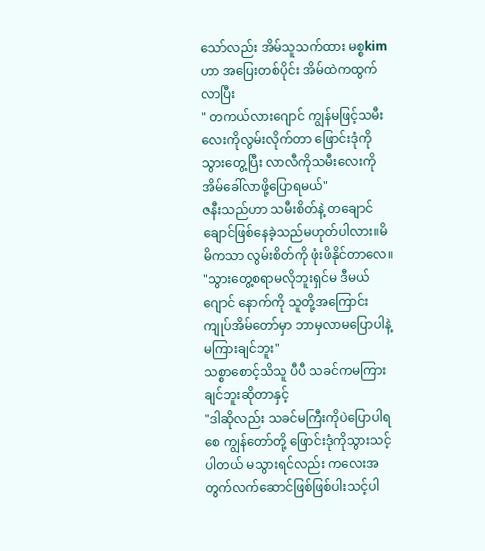သော်လည်း အိမ်သူသက်ထား မစ္စkim ဟာ အပြေးတစ်ပိုင်း အိမ်ထဲကထွက်လာပြီး
" တကယ်လားဂျောင် ကျွန်မဖြင့်သမီးလေးကိုလွမ်းလိုက်တာ ဖြောင်းဒုံကိုသွားတွေ့ပြီး လာလီကိုသမီးလေးကို အိမ်ခေါ်လာဖို့ပြောရမယ်"
ဇနီးသည်ဟာ သမီးစိတ်နဲ့ တချောင်ချောင်ဖြစ်နေခဲ့သည်မဟုတ်ပါလား။မိမိကသာ လွမ်းစိတ်ကို ဖုံးဖိနိုင်တာလေ။
"သွားတွေ့စရာမလိုဘူးရှင်မ ဒီမယ် ဂျောင် နောက်ကို သူတို့အကြောင်း ကျုပ်အိမ်တော်မှာ ဘာမှလာမပြောပါနဲ့ မကြားချင်ဘူး"
သစ္စာစောင့်သိသူ ပီပီ သခင်ကမကြားချင်ဘူးဆိုတာနှင့်
"ဒါဆိုလည်း သခင်မကြီးကိုပဲပြောပါရစေ ကျွန်တော်တို့ ဖြောင်းဒုံကိုသွားသင့်ပါတယ် မသွားရင်လည်း ကလေးအတွက်လက်ဆောင်ဖြစ်ဖြစ်ပါးသင့်ပါ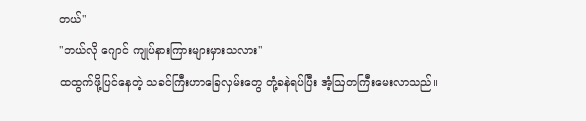တယ်"
"ဘယ်လို ဂျောင် ကျုပ်နားကြားများမှားသလား"
ထထွက်ဖို့ပြင်နေတဲ့ သခင်ကြီးဟာခြေလှမ်းတွေ တုံ့ခနဲရပ်ပြီး အံ့ဩတကြီးမေးလာသည်။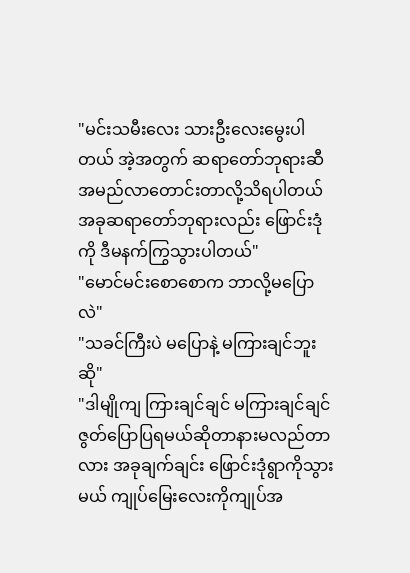"မင်းသမီးလေး သားဦးလေးမွေးပါတယ် အဲ့အတွက် ဆရာတော်ဘုရားဆီအမည်လာတောင်းတာလို့သိရပါတယ် အခုဆရာတော်ဘုရားလည်း ဖြောင်းဒုံကို ဒီမနက်ကြွသွားပါတယ်"
"မောင်မင်းစောစောက ဘာလို့မပြောလဲ"
"သခင်ကြီးပဲ မပြောနဲ့ မကြားချင်ဘူးဆို"
"ဒါမျိုကျ ကြားချင်ချင် မကြားချင်ချင် ဇွတ်ပြောပြရမယ်ဆိုတာနားမလည်တာလား အခုချက်ချင်း ဖြောင်းဒုံရွာကိုသွားမယ် ကျုပ်မြေးလေးကိုကျုပ်အ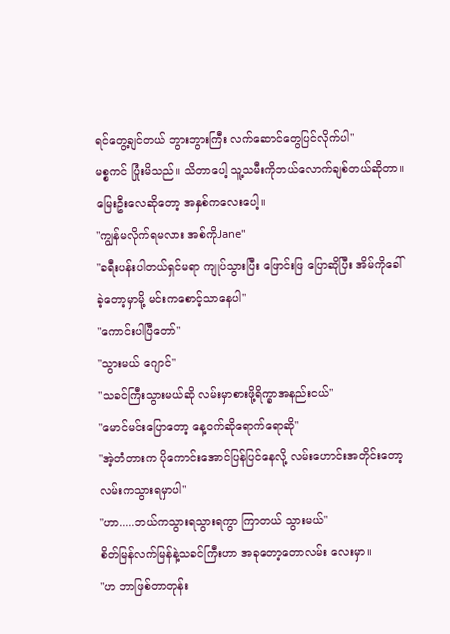ရင်တွေ့ချင်တယ် ဘွားဘွားကြီး လက်ဆောင်တွေပြင်လိုက်ပါ"
မစ္စကင် ပြုံးမိသည်။ သိတာပေါ့ သူ့သမီးကိုဘယ်လောက်ချစ်တယ်ဆိုတာ။မြေးဦးလေဆိုတော့ အနှစ်ကလေးပေါ့။
"ကျွန်မလိုက်ရမလား အစ်ကိုJane"
"ခရီးပန်းပါတယ်ရှင်မရာ ကျုပ်သွားပြီး ဖြောင်းဖြ ပြောဆိုပြီး အိမ်ကိုခေါ်ခဲ့တော့မှာမို့ မင်းကစောင့်သာနေပါ"
"ကောင်းပါပြီတော်"
"သွားမယ် ဂျောင်"
"သခင်ကြီးသွားမယ်ဆို လမ်းမှာစားဖို့ရိက္ခာအနည်းငယ်"
"မောင်မင်းပြောတော့ နေ့ဝက်ဆိုရောက်ရောဆို"
"အဲ့တံတားက ပိုကောင်းအောင်ပြန်ပြင်နေလို့ လမ်းဟောင်းအတိုင်းတော့လမ်းကသွားရမှာပါ"
"ဟာ.....ဘယ်ကသွားရသွားရကွာ ကြာတယ် သွားမယ်"
စိတ်မြန်လက်မြန်နဲ့သခင်ကြီးဟာ အခုတော့တောလမ်း လေးမှာ။
"ဟ ဘာဖြစ်တာတုန်း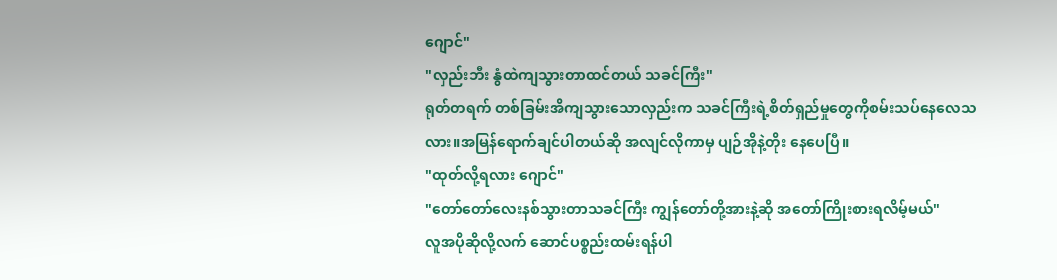ဂျောင်"
"လှည်းဘီး နွံထဲကျသွားတာထင်တယ် သခင်ကြီး"
ရုတ်တရက် တစ်ခြမ်းအိကျသွားသောလှည်းက သခင်ကြီးရဲ့စိတ်ရှည်မှုတွေကိုစမ်းသပ်နေလေသလား။အမြန်ရောက်ချင်ပါတယ်ဆို အလျင်လိုကာမှ ပျဉ်အိုနဲ့တိုး နေပေပြီ။
"ထုတ်လို့ရလား ဂျောင်"
"တော်တော်လေးနစ်သွားတာသခင်ကြီး ကျွန်တော်တို့အားနဲ့ဆို အတော်ကြိုးစားရလိမ့်မယ်"
လူအပိုဆိုလို့လက် ဆောင်ပစ္စည်းထမ်းရန်ပါ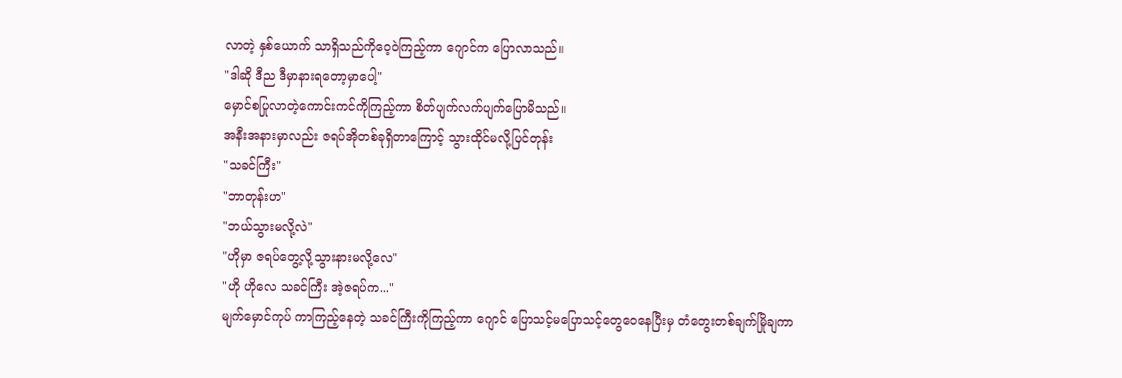လာတဲ့ နှစ်ယောက် သာရှိသည်ကိုဝေ့ဝဲကြည့်ကာ ဂျောင်က ပြောလာသည်။
"ဒါဆို ဒီည ဒီမှာနားရတော့မှာပေါ့"
မှောင်စပြုလာတဲ့ကောင်းကင်ကိုကြည့်ကာ စိတ်ပျက်လက်ပျက်ပြောမိသည်။
အနီးအနားမှာလည်း ဇရပ်အိုတစ်ခုရှိတာကြောင့် သွားထိုင်မလို့ပြင်တုန်း
"သခင်ကြီး"
"ဘာတုန်းဟ"
"ဘယ်သွားမလို့လဲ"
"ဟိုမှာ ဇရပ်တွေ့လို့သွားနားမလို့လေ"
"ဟို ဟိုလေ သခင်ကြီး အဲ့ဇရပ်က..."
မျက်မှောင်ကုပ် ကာကြည့်နေတဲ့ သခင်ကြီးကိုကြည့်ကာ ဂျောင် ပြောသင့်မပြောသင့်တွေဝေနေပြီးမှ တံတွေးတစ်ချက်မြိုချကာ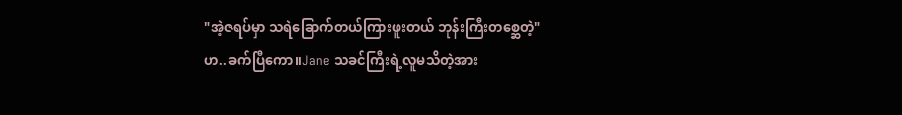"အဲ့ဇရပ်မှာ သရဲခြောက်တယ်ကြားဖူးတယ် ဘုန်းကြီးတစ္ဆေတဲ့"
ဟ..ခက်ပြီကော။Jane သခင်ကြီးရဲ့လူမသိတဲ့အား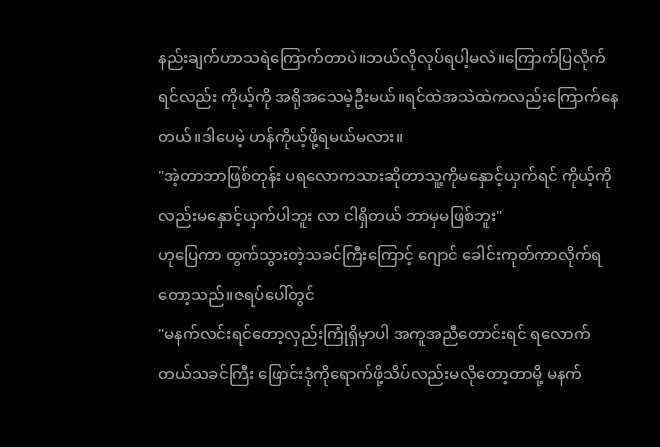နည်းချက်ဟာသရဲကြောက်တာပဲ။ဘယ်လိုလုပ်ရပါ့မလဲ။ကြောက်ပြလိုက်ရင်လည်း ကိုယ့်ကို အရိုအသေမဲ့ဦးမယ်။ရင်ထဲအသဲထဲကလည်းကြောက်နေတယ်။ဒါပေမဲ့ ဟန်ကိုယ့်ဖို့ရမယ်မလား။
"အဲ့တာဘာဖြစ်တုန်း ပရလောကသားဆိုတာသူ့ကိုမနှောင့်ယှက်ရင် ကိုယ့်ကိုလည်းမနှောင့်ယှက်ပါဘူး လာ ငါရှိတယ် ဘာမှမဖြစ်ဘူး"
ဟုပြေကာ ထွက်သွားတဲ့သခင်ကြီးကြောင့် ဂျောင် ခေါင်းကုတ်ကာလိုက်ရတော့သည်။ဇရပ်ပေါ်တွင်
"မနက်လင်းရင်တော့လှည်းကြုံရှိမှာပါ အကူအညီတောင်းရင် ရလောက်တယ်သခင်ကြီး ဖြောင်းဒုံကိုရောက်ဖို့သိပ်လည်းမလိုတော့တာမို့ မနက်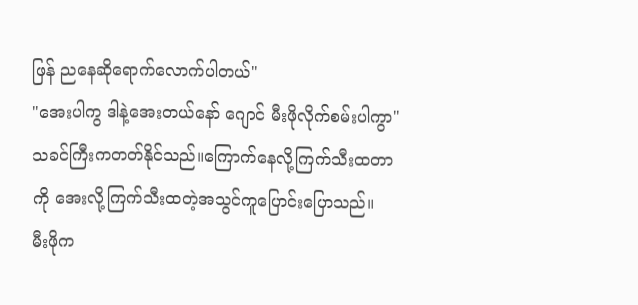ဖြန် ညနေဆိုရောက်လောက်ပါတယ်"
"အေးပါကွ ဒါနဲ့အေးတယ်နော် ဂျောင် မီးဖိုလိုက်စမ်းပါကွာ"
သခင်ကြီးကတတ်နိုင်သည်။ကြောက်နေလို့ကြက်သီးထတာကို အေးလို့ကြက်သီးထတဲ့အသွင်ကူပြောင်းပြောသည်။
မီးဖိုက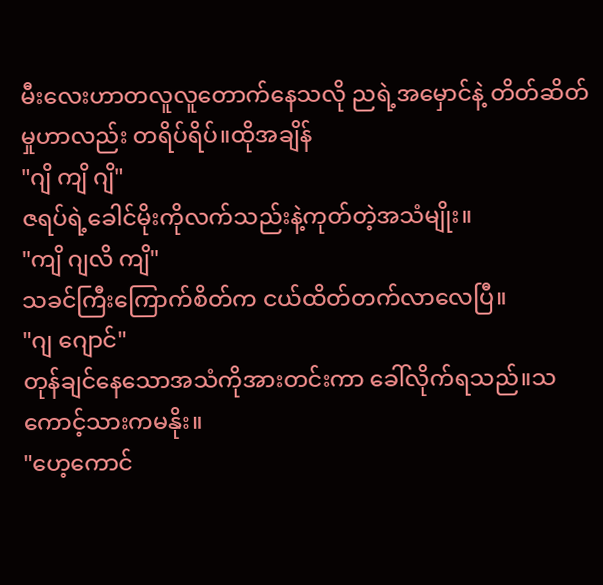မီးလေးဟာတလူလူတောက်နေသလို ညရဲ့အမှောင်နဲ့ တိတ်ဆိတ်မှုဟာလည်း တရိပ်ရိပ်။ထိုအချိန်
"ဂျိ ကျိ ဂျိ"
ဇရပ်ရဲ့ခေါင်မိုးကိုလက်သည်းနဲ့ကုတ်တဲ့အသံမျိုး။
"ကျိ ဂျလိ ကျိ"
သခင်ကြီးကြောက်စိတ်က ငယ်ထိတ်တက်လာလေပြီ။
"ဂျ ဂျောင်"
တုန်ချင်နေသောအသံကိုအားတင်းကာ ခေါ်လိုက်ရသည်။သကောင့်သားကမနိုး။
"ဟေ့ကောင်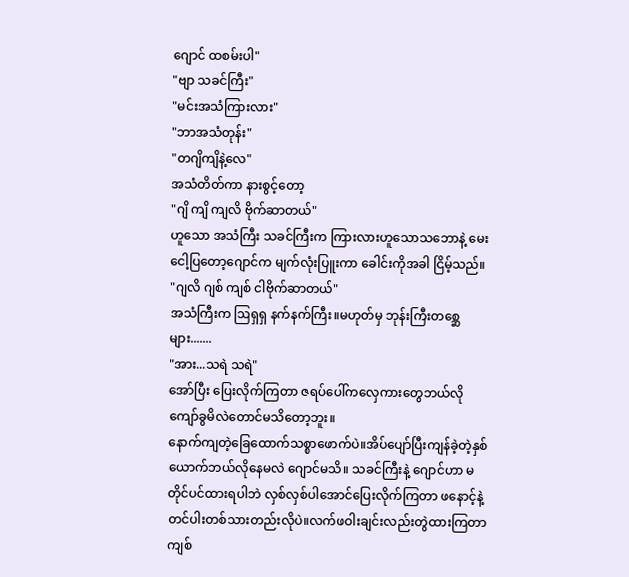ဂျောင် ထစမ်းပါ"
"ဗျာ သခင်ကြီး"
"မင်းအသံကြားလား"
"ဘာအသံတုန်း"
"တဂျိကျိနဲ့လေ"
အသံတိတ်ကာ နားစွင့်တော့
"ဂျိ ကျိ ကျလိ ဗိုက်ဆာတယ်"
ဟူသော အသံကြီး သခင်ကြီးက ကြားလားဟူသောသဘောနဲ့ မေးငေါ့ပြတော့ဂျောင်က မျက်လုံးပြူးကာ ခေါင်းကိုအခါ ငြိမ့်သည်။
"ဂျလိ ဂျစ် ကျစ် ငါဗိုက်ဆာတယ်"
အသံကြီးက ဩရှရှ နက်နက်ကြီး။မဟုတ်မှ ဘုန်းကြီးတစ္ဆေများ.......
"အား...သရဲ သရဲ"
အော်ပြီး ပြေးလိုက်ကြတာ ဇရပ်ပေါ်ကလှေကားတွေဘယ်လိုကျော်ခွမိလဲတောင်မသိတော့ဘူး။
နောက်ကျတဲ့ခြေထောက်သစ္စာဖောက်ပဲ။အိပ်ပျော်ပြီးကျန်ခဲ့တဲ့နှစ်ယောက်ဘယ်လိုနေမလဲ ဂျောင်မသိ။ သခင်ကြီးနဲ့ ဂျောင်ဟာ မတိုင်ပင်ထားရပါဘဲ လှစ်လှစ်ပါအောင်ပြေးလိုက်ကြတာ ဖနောင့်နဲ့တင်ပါးတစ်သားတည်းလိုပဲ။လက်ဖဝါးချင်းလည်းတွဲထားကြတာ ကျစ်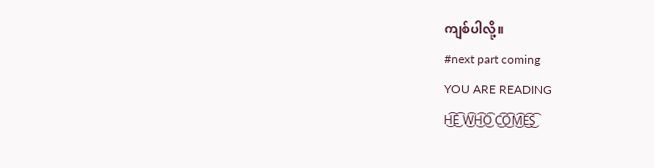ကျစ်ပါလို့။
#next part coming
YOU ARE READING
H͜͡E͜͡ W͜͡H͜͡O͜͡ C͜͡O͜͡M͜͡E͜͡S͜͡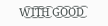W͜͡I͜͡T͜͡H͜͡ G͜͡O͜͡O͜͡D͜͡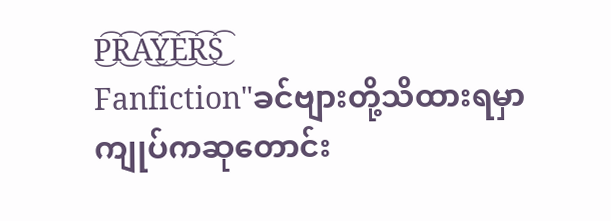P͜͡R͜͡A͜͡Y͜͡E͜͡R͜͡S͜͡
Fanfiction"ခင်ဗျားတို့သိထားရမှာ ကျုပ်ကဆုတောင်း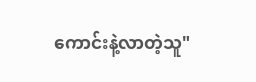ကောင်းနဲ့လာတဲ့သူ"